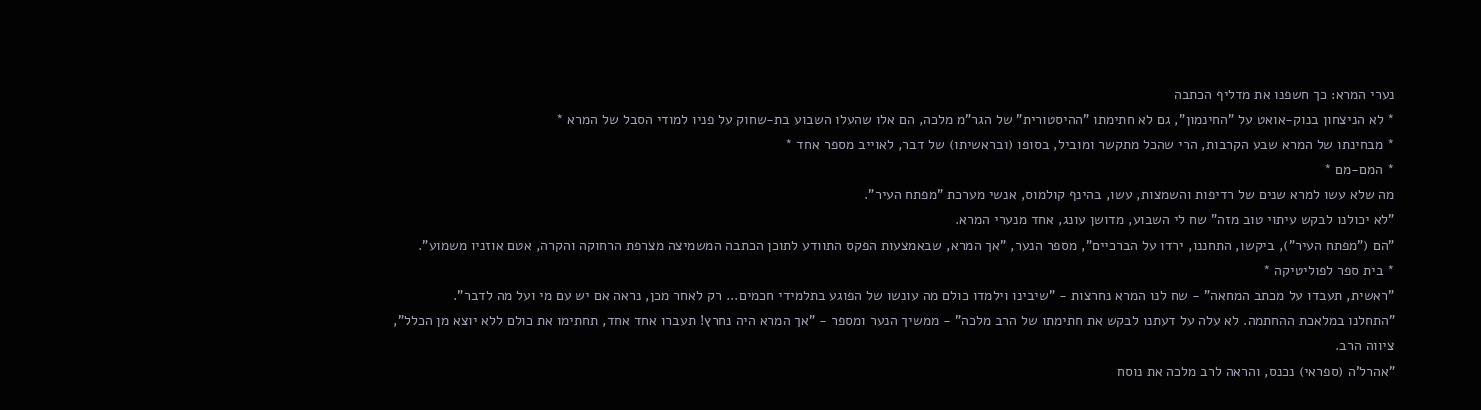נערי המרא: כך חשפנו את מדליף הכתבה
* לא הניצחון בנוק-אואט על "החינמון", גם לא חתימתו "ההיסטורית" של הגר"מ מלכה, הם אלו שהעלו השבוע בת-שחוק על פניו למודי הסבל של המרא *
* מבחינתו של המרא שבע הקרבות, הרי שהכל מתקשר ומוביל, בסופו (ובראשיתו) של דבר, לאוייב מספר אחד *
* המם-מם *
מה שלא עשו למרא שנים של רדיפות והשמצות, עשו, בהינף קולמוס, אנשי מערכת "מפתח העיר".
"לא יכולנו לבקש עיתוי טוב מזה" שח לי השבוע, מדושן עונג, אחד מנערי המרא.
"הם ("מפתח העיר"), ביקשו, התחננו, ירדו על הברכיים", מספר הנער, "אך המרא, שבאמצעות הפקס התוודע לתוכן הכתבה המשמיצה מצרפת הרחוקה והקרה, אטם אוזניו משמוע".
* בית ספר לפוליטיקה *
"ראשית, תעבדו על מכתב המחאה" - שח לנו המרא נחרצות - "שיבינו וילמדו כולם מה עונשו של הפוגע בתלמידי חכמים... רק לאחר מכן, נראה אם יש עם מי ועל מה לדבר".
"התחלנו במלאכת ההחתמה. לא עלה על דעתנו לבקש את חתימתו של הרב מלכה" - ממשיך הנער ומספר - "אך המרא היה נחרץ! תעברו אחד אחד, תחתימו את כולם ללא יוצא מן הכלל", ציווה הרב.
"אהרל'ה (ספראי) נכנס, והראה לרב מלכה את נוסח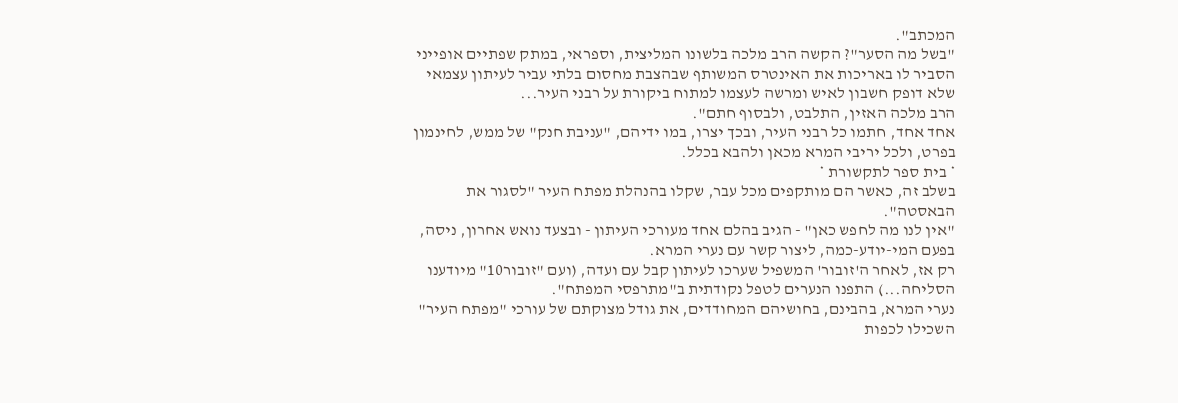המכתב".
"בשל מה הסער"? הקשה הרב מלכה בלשונו המליצית, וספראי, במתק שפתיים אופייני הסביר לו באריכות את האינטרס המשותף שבהצבת מחסום בלתי עביר לעיתון עצמאי שלא דופק חשבון לאיש ומרשה לעצמו למתוח ביקורת על רבני העיר...
הרב מלכה האזין, התלבט, ולבסוף חתם".
אחד אחד, חתמו כל רבני העיר, ובכך יצרו, במו ידיהם, "עניבת חנק" של ממש, לחינמון בפרט, ולכל יריבי המרא מכאן ולהבא בכלל.
* בית ספר לתקשורת *
בשלב זה, כאשר הם מותקפים מכל עבר, שקלו בהנהלת מפתח העיר "לסגור את הבאסטה".
"אין לנו מה לחפש כאן" - הגיב בהלם אחד מעורכי העיתון - ובצעד נואש אחרון, ניסה, בפעם המי-יודע-כמה, ליצור קשר עם נערי המרא.
רק אז, לאחר ה'זובור' המשפיל שערכו לעיתון קבל עם ועדה, (ועם "זובור10" מיודענו הסליחה...) התפנו הנערים לטפל נקודתית ב"מתרפסי המפתח".
נערי המרא, בהבינם, בחושיהם המחודדים, את גודל מצוקתם של עורכי "מפתח העיר" השכילו לכפות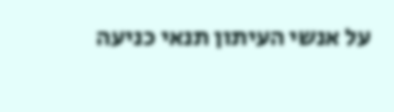על אנשי העיתון תנאי כניעה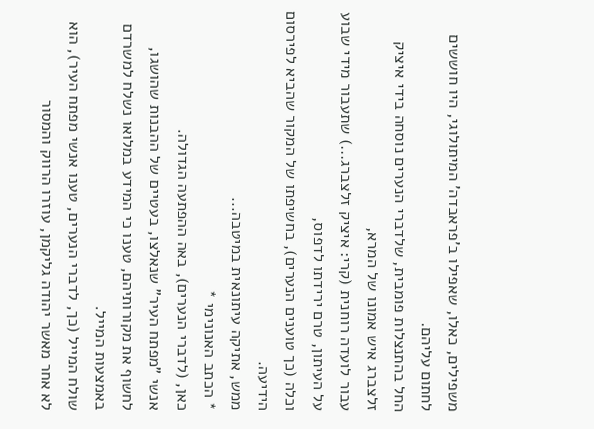משפילים, כאלו, שאפילו ב'פראבדה' המיתולוגי, היו חוששים לחתום עליהם.
החל בהתנצלות פומבית, שלדברי הנערים נוסחה בידי איציק זלצברג איש אמונו של המרא,
עבור לועדה רוחנית (קרי: איציק זלצברג...) שתעבור מידי שבוע על העיתון, טרם ירידתו לדפוס,
וכלה (כך טוענים הנערים), בחשיפתו של המקור שהביא לפירסום הידיעה.
ממש, אתיקה עיתונאית במיטבה...
* הכתב האנונימי *
כאן, (לדברי הנערים), באה ההפתעה הגדולה.
אנשי "מפתח העיר" שנאלצו, בעטיים של ההבנות שהושגו, לחשוף את מקורותיהם, טענו כי המידע במלואו נשלח למשרדם באמצעות המייל.
שולח המייל (כך, לדברי הנערים, טענו אנשי מפתח העיר), הוא לא אחר מאשר יהודה גליקמן, עוזרו הרווק והמסור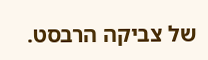של צביקה הרבסט.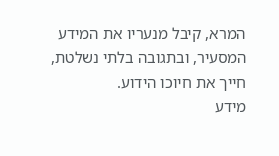המרא, קיבל מנעריו את המידע המסעיר, ובתגובה בלתי נשלטת, חייך את חיוכו הידוע.
מידע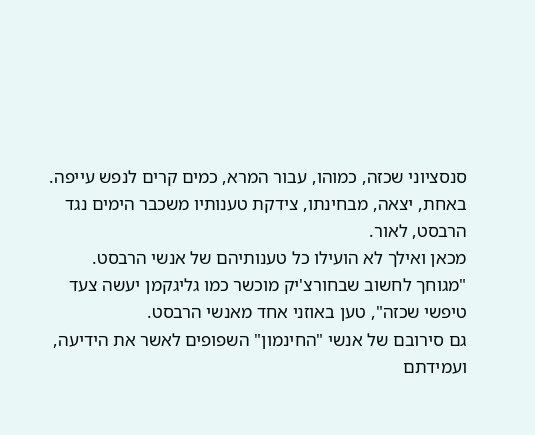סנסציוני שכזה, כמוהו, עבור המרא, כמים קרים לנפש עייפה.
באחת, יצאה, מבחינתו, צידקת טענותיו משכבר הימים נגד הרבסט, לאור.
מכאן ואילך לא הועילו כל טענותיהם של אנשי הרבסט.
"מגוחך לחשוב שבחורצ'יק מוכשר כמו גליגקמן יעשה צעד טיפשי שכזה", טען באוזני אחד מאנשי הרבסט.
גם סירובם של אנשי "החינמון" השפופים לאשר את הידיעה, ועמידתם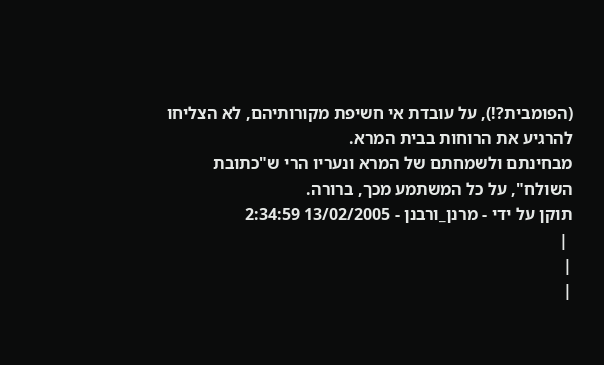(הפומבית?!), על עובדת אי חשיפת מקורותיהם, לא הצליחו להרגיע את הרוחות בבית המרא.
מבחינתם ולשמחתם של המרא ונעריו הרי ש"כתובת השולח", על כל המשתמע מכך, ברורה.
תוקן על ידי - מרנן_ורבנן - 13/02/2005 2:34:59
 |
|
|